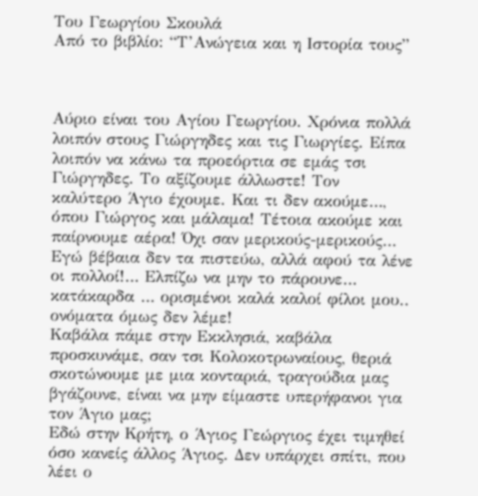Του Γεωργίου Σκουλά
Από το βιβλίο: “Τ’Ανώγεια και η Ιστορία τους”



Αύριο είναι του Αγίου Γεωργίου. Χρόνια πολλά λοιπόν στους Γιώργηδες και τις Γιωργίες. Είπα λοιπόν να κάνω τα προεόρτια σε εμάς τσι Γιώργηδες. Το αξίζουμε άλλωστε! Τον καλύτερο Άγιο έχουμε. Και τι δεν ακούμε…, όπου Γιώργος και μάλαμα! Τέτοια ακούμε και παίρνουμε αέρα! Όχι σαν μερικούς-μερικούς…
Εγώ βέβαια δεν τα πιστεύω, αλλά αφού τα λένε οι πολλοί!… Ελπίζω να μην το πάρουνε… κατάκαρδα … ορισμένοι καλά καλοί φίλοι μου.. ονόματα όμως δεν λέμε!
Καβάλα πάμε στην Εκκλησιά, καβάλα προσκυνάμε, σαν τσι Κολοκοτρωναίους, θεριά σκοτώνουμε με μια κονταριά, τραγούδια μας βγάζουνε, είναι να μην είμαστε υπερήφανοι για τον Άγιο μας;
Εδώ στην Κρήτη, ο Άγιος Γεώργιος έχει τιμηθεί όσο κανείς άλλος Άγιος. Δεν υπάρχει σπίτι, που λέει ο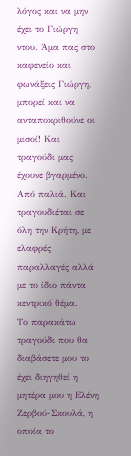λόγος και να μην έχει το Γιώργη ντου. Άμα πας στο καφενείο και φωνάξεις Γιώργη, μπορεί και να ανταποκριθούνε οι μισοί! Και τραγούδι μας έχουνε βγαρμένο. Από παλιά. Και τραγουδιέται σε όλη την Κρήτη, με ελαφρές παραλλαγές αλλά με το ίδιο πάντα κεντρικό θέμα.
Το παρακάτω τραγούδι που θα διαβάσετε μου το έχει διηγηθεί η μητέρα μου η Ελένη Ζερβού-Σκουλά, η οποία το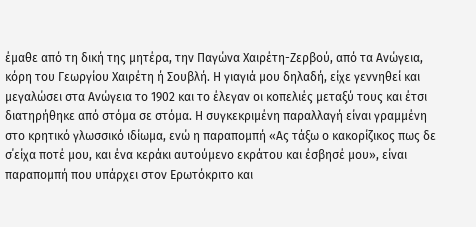έμαθε από τη δική της μητέρα, την Παγώνα Χαιρέτη-Ζερβού, από τα Ανώγεια, κόρη του Γεωργίου Χαιρέτη ή Σουβλή. Η γιαγιά μου δηλαδή, είχε γεννηθεί και μεγαλώσει στα Ανώγεια το 1902 και το έλεγαν οι κοπελιές μεταξύ τους και έτσι διατηρήθηκε από στόμα σε στόμα. Η συγκεκριμένη παραλλαγή είναι γραμμένη στο κρητικό γλωσσικό ιδίωμα, ενώ η παραπομπή «Ας τάξω ο κακορίζικος πως δε σ΄είχα ποτέ μου, και ένα κεράκι αυτούμενο εκράτου και έσβησέ μου», είναι παραπομπή που υπάρχει στον Ερωτόκριτο και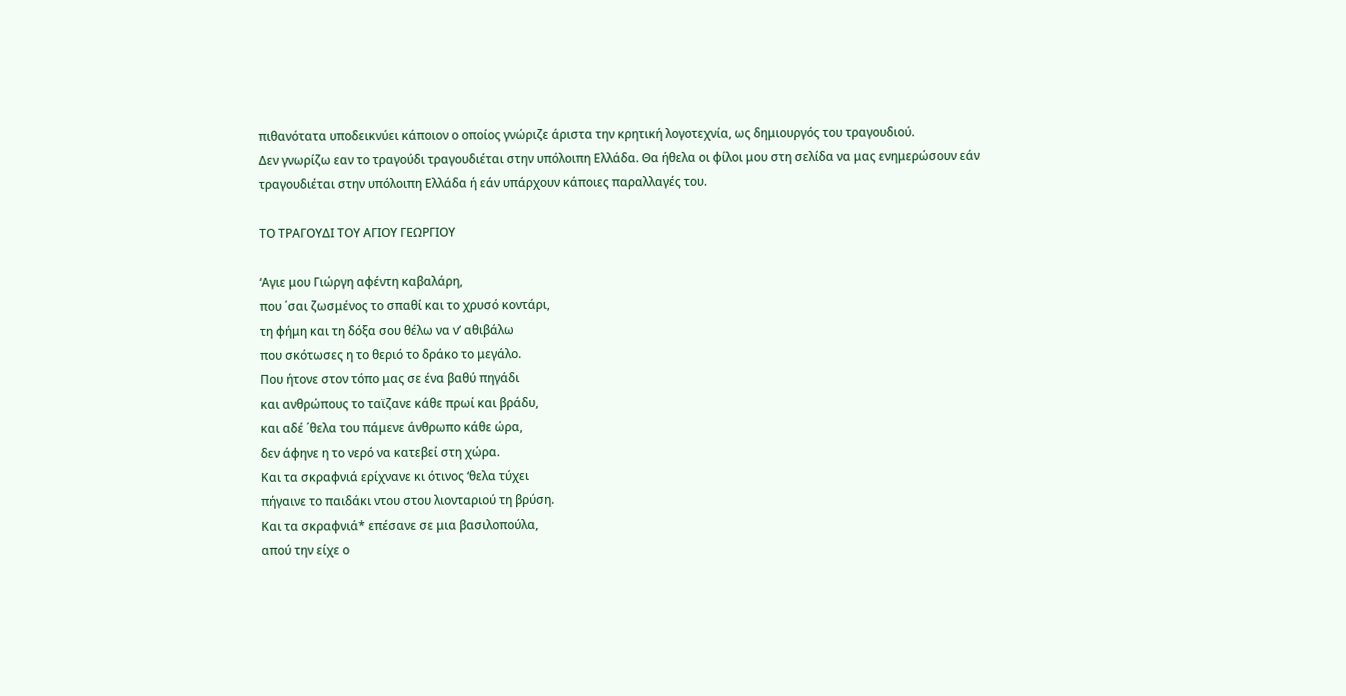πιθανότατα υποδεικνύει κάποιον ο οποίος γνώριζε άριστα την κρητική λογοτεχνία, ως δημιουργός του τραγουδιού.
Δεν γνωρίζω εαν το τραγούδι τραγουδιέται στην υπόλοιπη Ελλάδα. Θα ήθελα οι φίλοι μου στη σελίδα να μας ενημερώσουν εάν τραγουδιέται στην υπόλοιπη Ελλάδα ή εάν υπάρχουν κάποιες παραλλαγές του.

ΤΟ ΤΡΑΓΟΥΔΙ ΤΟΥ ΑΓΙΟΥ ΓΕΩΡΓΙΟΥ

‘Αγιε μου Γιώργη αφέντη καβαλάρη,
που ΄σαι ζωσμένος το σπαθί και το χρυσό κοντάρι,
τη φήμη και τη δόξα σου θέλω να ν’ αθιβάλω
που σκότωσες η το θεριό το δράκο το μεγάλο.
Που ήτονε στον τόπο μας σε ένα βαθύ πηγάδι
και ανθρώπους το ταϊζανε κάθε πρωί και βράδυ,
και αδέ ΄θελα του πάμενε άνθρωπο κάθε ώρα,
δεν άφηνε η το νερό να κατεβεί στη χώρα.
Και τα σκραφνιά ερίχνανε κι ότινος ‘θελα τύχει
πήγαινε το παιδάκι ντου στου λιονταριού τη βρύση.
Και τα σκραφνιά* επέσανε σε μια βασιλοπούλα,
απού την είχε ο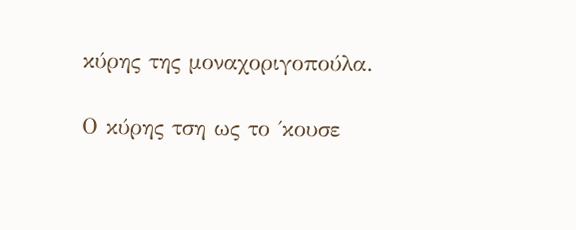κύρης της μοναχοριγοπούλα.

Ο κύρης τση ως το ΄κουσε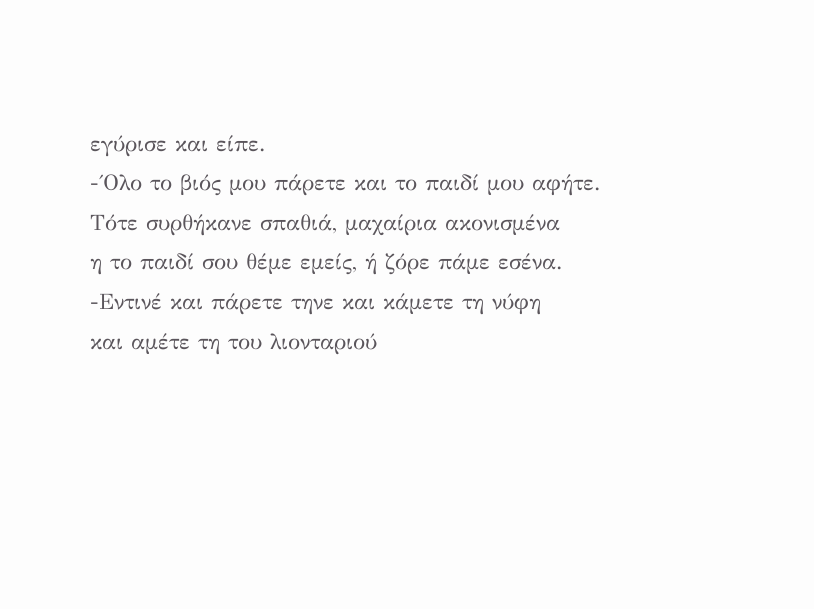εγύρισε και είπε.
-΄Ολο το βιός μου πάρετε και το παιδί μου αφήτε.
Τότε συρθήκανε σπαθιά, μαχαίρια ακονισμένα
η το παιδί σου θέμε εμείς, ή ζόρε πάμε εσένα.
-Εντινέ και πάρετε τηνε και κάμετε τη νύφη
και αμέτε τη του λιονταριού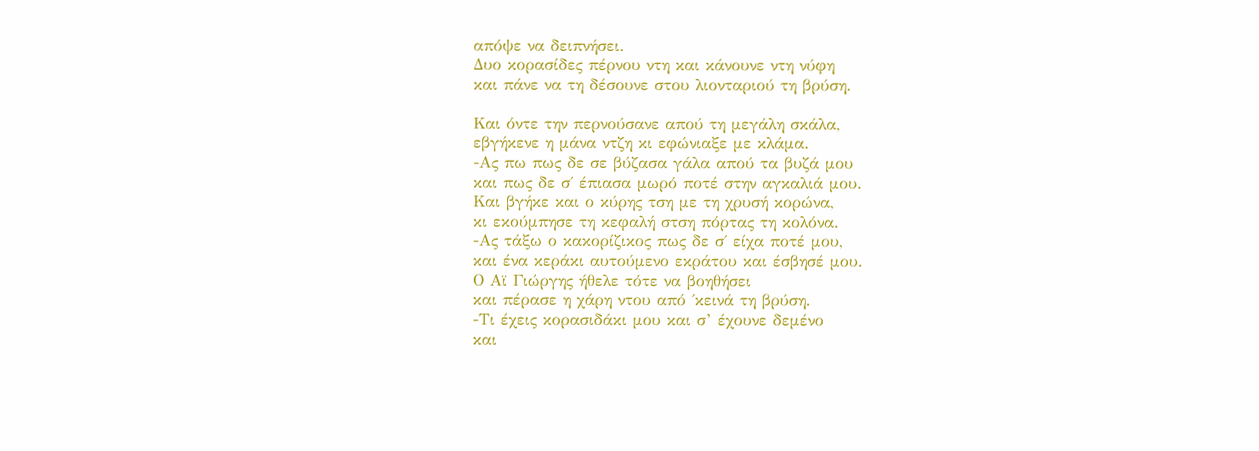απόψε να δειπνήσει.
Δυο κορασίδες πέρνου ντη και κάνουνε ντη νύφη
και πάνε να τη δέσουνε στου λιονταριού τη βρύση.

Και όντε την περνούσανε απού τη μεγάλη σκάλα,
εβγήκενε η μάνα ντζη κι εφώνιαξε με κλάμα.
-Ας πω πως δε σε βύζασα γάλα απού τα βυζά μου
και πως δε σ΄ έπιασα μωρό ποτέ στην αγκαλιά μου.
Και βγήκε και ο κύρης τση με τη χρυσή κορώνα,
κι εκούμπησε τη κεφαλή στση πόρτας τη κολόνα.
-Ας τάξω ο κακορίζικος πως δε σ΄ είχα ποτέ μου,
και ένα κεράκι αυτούμενο εκράτου και έσβησέ μου.
Ο Αϊ Γιώργης ήθελε τότε να βοηθήσει
και πέρασε η χάρη ντου από ΄κεινά τη βρύση.
-Τι έχεις κορασιδάκι μου και σ’ έχουνε δεμένο
και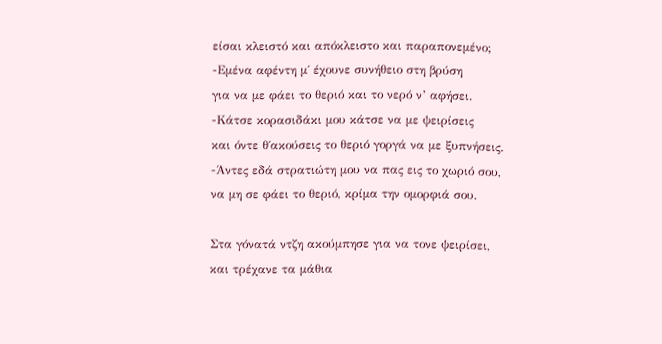είσαι κλειστό και απόκλειστο και παραπονεμένο;
-Εμένα αφέντη μ΄ έχουνε συνήθειο στη βρύση
για να με φάει το θεριό και το νερό ν’ αφήσει.
-Κάτσε κορασιδάκι μου κάτσε να με ψειρίσεις
και όντε θ΄ακούσεις το θεριό γοργά να με ξυπνήσεις.
-Άντες εδά στρατιώτη μου να πας εις το χωριό σου,
να μη σε φάει το θεριό, κρίμα την ομορφιά σου.

Στα γόνατά ντζη ακούμπησε για να τονε ψειρίσει,
και τρέχανε τα μάθια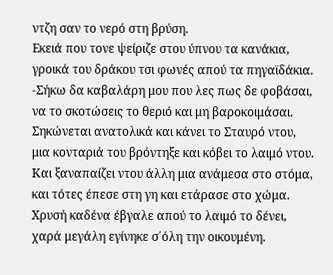ντζη σαν το νερό στη βρύση.
Εκειά που τονε ψείριζε στου ύπνου τα κανάκια,
γροικά του δράκου τσι φωνές απού τα πηγαϊδάκια.
-Σήκω δα καβαλάρη μου που λες πως δε φοβάσαι,
να το σκοτώσεις το θεριό και μη βαροκοιμάσαι.
Σηκώνεται ανατολικά και κάνει το Σταυρό ντου,
μια κονταριά του βρόντηξε και κόβει το λαιμό ντου.
Και ξαναπαίζει ντου άλλη μια ανάμεσα στο στόμα,
και τότες έπεσε στη γη και ετάρασε στο χώμα.
Χρυσή καδένα έβγαλε απού το λαιμό το δένει,
χαρά μεγάλη εγίνηκε σ΄όλη την οικουμένη.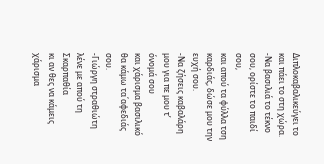Διπλοκαβαλικεύγει το και πάει το στη χώρα.
-Να βασιλιά το τέκνο σου, ορίστε το παιδί σου,
και απού τα φύλλα τση καρδιάς, δώσε μου την ευχή σου.
-Να ζήσεις καβαλάρη μου για πε μου τ’ όνομά σου
και χάρισμα βασιλικό θα κάμω τα΄αφεδιάς σου.
-Γιώργη στραθιώτη λένε με απού τη Σκαρπαθία
κι αν θες να κάμεις χάρισμα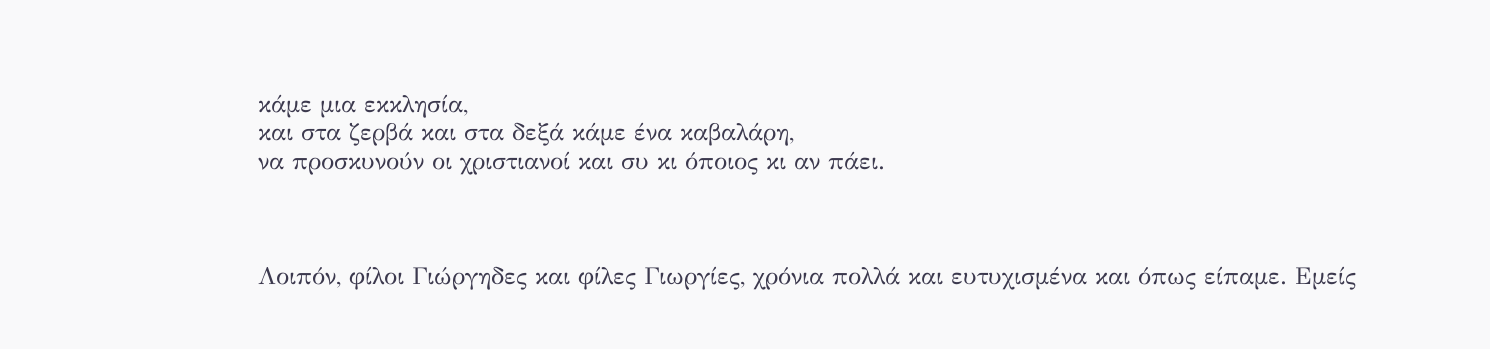κάμε μια εκκλησία,
και στα ζερβά και στα δεξά κάμε ένα καβαλάρη,
να προσκυνούν οι χριστιανοί και συ κι όποιος κι αν πάει.



Λοιπόν, φίλοι Γιώργηδες και φίλες Γιωργίες, χρόνια πολλά και ευτυχισμένα και όπως είπαμε. Εμείς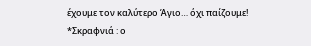έχουμε τον καλύτερο Άγιο… όχι παίζουμε!
*Σκραφνιά : ο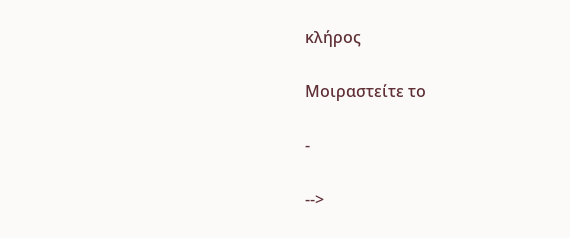κλήρος

Μοιραστείτε το

-

-->